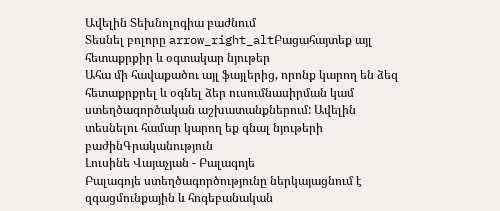Ավելին Տեխնոլոգիա բաժնում
Տեսնել բոլորը arrow_right_altԲացահայտեք այլ հետաքրքիր և օգտակար նյութեր
Ահա մի հավաքածու այլ ֆայլերից, որոնք կարող են ձեզ հետաքրքրել և օգնել ձեր ուսումնասիրման կամ ստեղծագործական աշխատանքներում: Ավելին տեսնելու համար կարող եք գնալ նյութերի բաժինԳրականություն
Լուսինե Վայաչյան - Բալագոյե
Բալագոյե ստեղծագործությունը ներկայացնում է զգացմունքային և հոգեբանական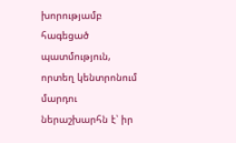խորությամբ հագեցած պատմություն, որտեղ կենտրոնում մարդու ներաշխարհն է՝ իր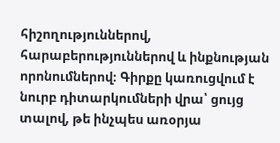հիշողություններով, հարաբերություններով և ինքնության որոնումներով։ Գիրքը կառուցվում է նուրբ դիտարկումների վրա՝ ցույց տալով, թե ինչպես առօրյա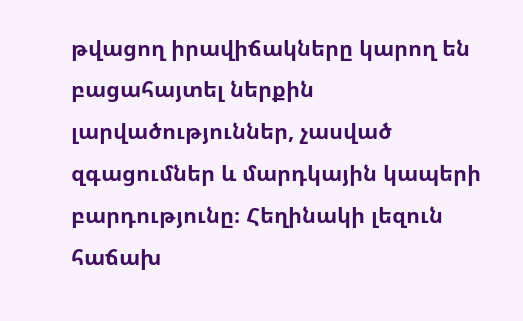թվացող իրավիճակները կարող են բացահայտել ներքին լարվածություններ, չասված զգացումներ և մարդկային կապերի բարդությունը։ Հեղինակի լեզուն հաճախ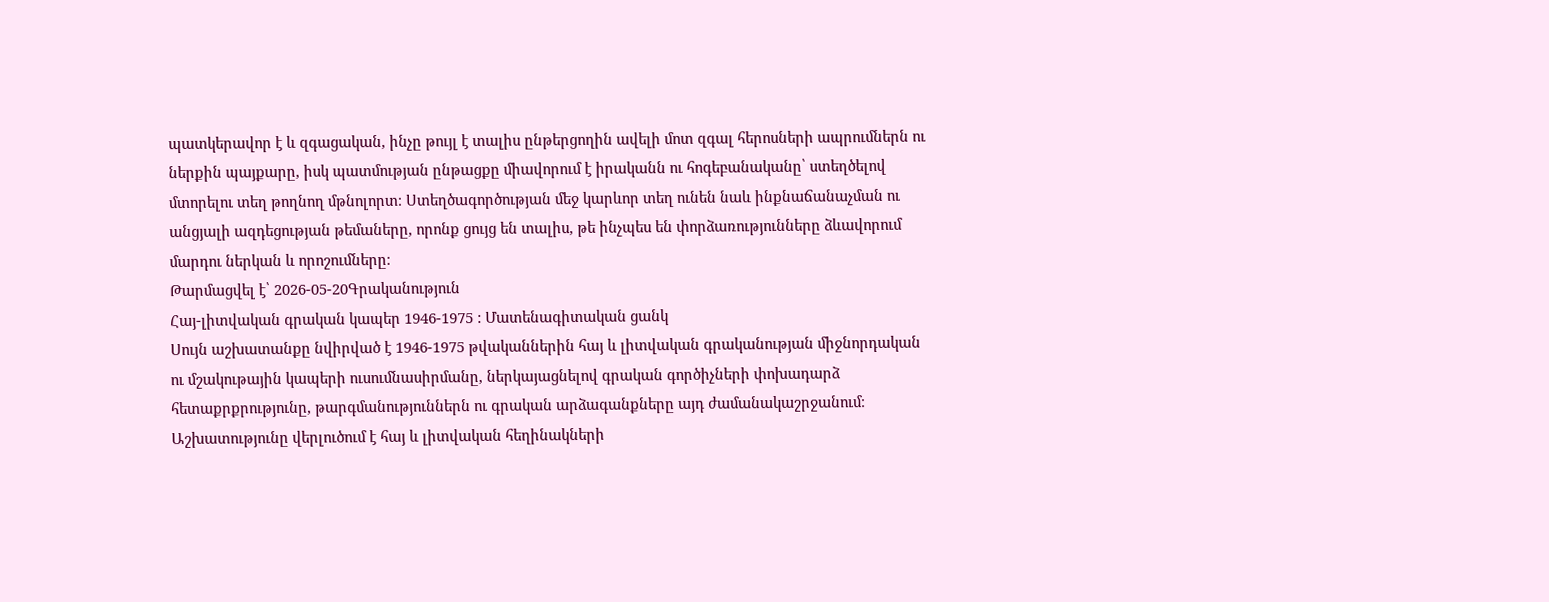պատկերավոր է և զգացական, ինչը թույլ է տալիս ընթերցողին ավելի մոտ զգալ հերոսների ապրումներն ու ներքին պայքարը, իսկ պատմության ընթացքը միավորում է իրականն ու հոգեբանականը՝ ստեղծելով մտորելու տեղ թողնող մթնոլորտ։ Ստեղծագործության մեջ կարևոր տեղ ունեն նաև ինքնաճանաչման ու անցյալի ազդեցության թեմաները, որոնք ցույց են տալիս, թե ինչպես են փորձառությունները ձևավորում մարդու ներկան և որոշումները։
Թարմացվել է՝ 2026-05-20Գրականություն
Հայ-լիտվական գրական կապեր 1946-1975 : Մատենագիտական ցանկ
Սույն աշխատանքը նվիրված է 1946-1975 թվականներին հայ և լիտվական գրականության միջնորդական ու մշակութային կապերի ուսումնասիրմանը, ներկայացնելով գրական գործիչների փոխադարձ հետաքրքրությունը, թարգմանություններն ու գրական արձագանքները այդ ժամանակաշրջանում։ Աշխատությունը վերլուծում է հայ և լիտվական հեղինակների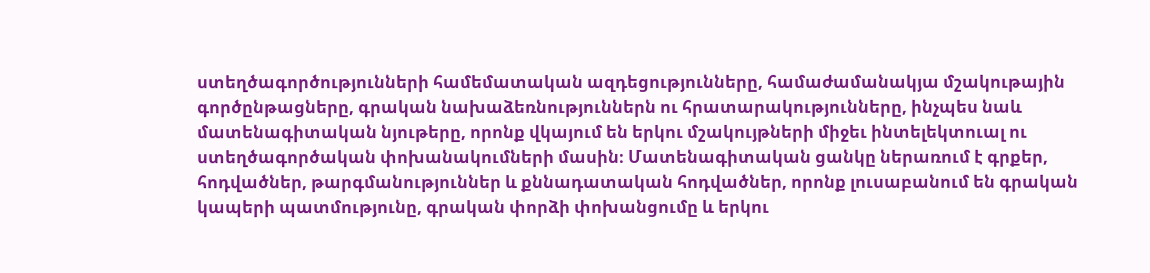ստեղծագործությունների համեմատական ազդեցությունները, համաժամանակյա մշակութային գործընթացները, գրական նախաձեռնություններն ու հրատարակությունները, ինչպես նաև մատենագիտական նյութերը, որոնք վկայում են երկու մշակույթների միջեւ ինտելեկտուալ ու ստեղծագործական փոխանակումների մասին։ Մատենագիտական ցանկը ներառում է գրքեր, հոդվածներ, թարգմանություններ և քննադատական հոդվածներ, որոնք լուսաբանում են գրական կապերի պատմությունը, գրական փորձի փոխանցումը և երկու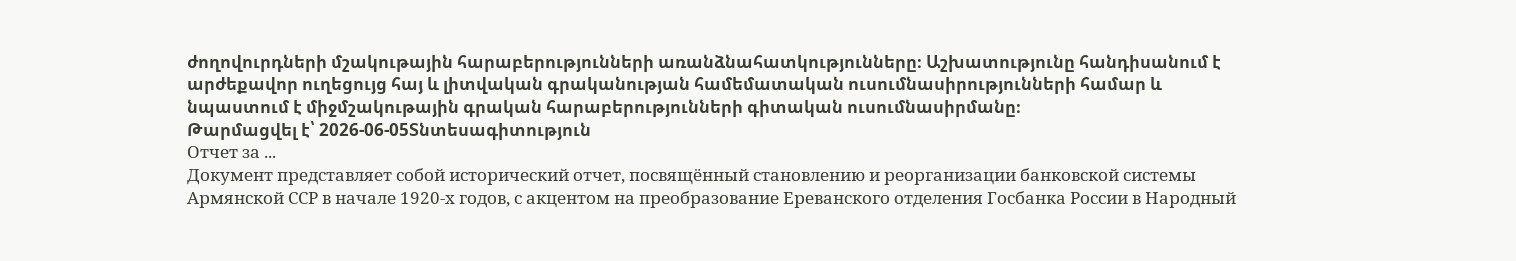ժողովուրդների մշակութային հարաբերությունների առանձնահատկությունները։ Աշխատությունը հանդիսանում է արժեքավոր ուղեցույց հայ և լիտվական գրականության համեմատական ուսումնասիրությունների համար և նպաստում է միջմշակութային գրական հարաբերությունների գիտական ուսումնասիրմանը։
Թարմացվել է՝ 2026-06-05Տնտեսագիտություն
Отчет за ...
Документ представляет собой исторический отчет, посвящённый становлению и реорганизации банковской системы Армянской ССР в начале 1920-х годов, с акцентом на преобразование Ереванского отделения Госбанка России в Народный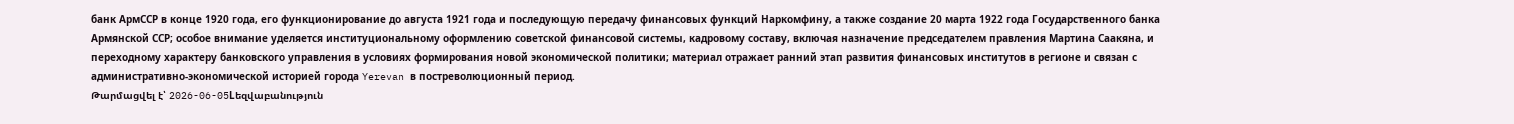банк АрмССР в конце 1920 года, его функционирование до августа 1921 года и последующую передачу финансовых функций Наркомфину, а также создание 20 марта 1922 года Государственного банка Армянской ССР; особое внимание уделяется институциональному оформлению советской финансовой системы, кадровому составу, включая назначение председателем правления Мартина Саакяна, и переходному характеру банковского управления в условиях формирования новой экономической политики; материал отражает ранний этап развития финансовых институтов в регионе и связан с административно-экономической историей города Yerevan в постреволюционный период.
Թարմացվել է՝ 2026-06-05Lեզվաբանություն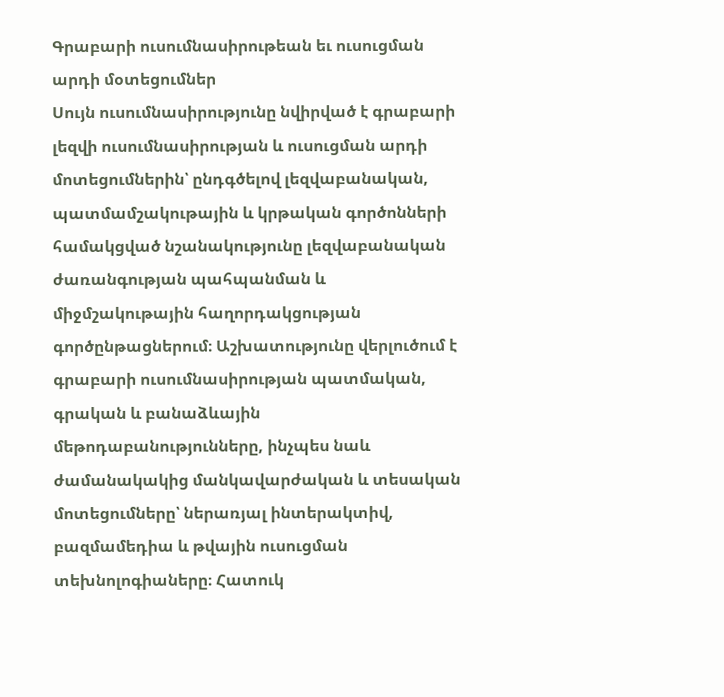Գրաբարի ուսումնասիրութեան եւ ուսուցման արդի մօտեցումներ
Սույն ուսումնասիրությունը նվիրված է գրաբարի լեզվի ուսումնասիրության և ուսուցման արդի մոտեցումներին՝ ընդգծելով լեզվաբանական, պատմամշակութային և կրթական գործոնների համակցված նշանակությունը լեզվաբանական ժառանգության պահպանման և միջմշակութային հաղորդակցության գործընթացներում։ Աշխատությունը վերլուծում է գրաբարի ուսումնասիրության պատմական, գրական և բանաձևային մեթոդաբանությունները, ինչպես նաև ժամանակակից մանկավարժական և տեսական մոտեցումները՝ ներառյալ ինտերակտիվ, բազմամեդիա և թվային ուսուցման տեխնոլոգիաները։ Հատուկ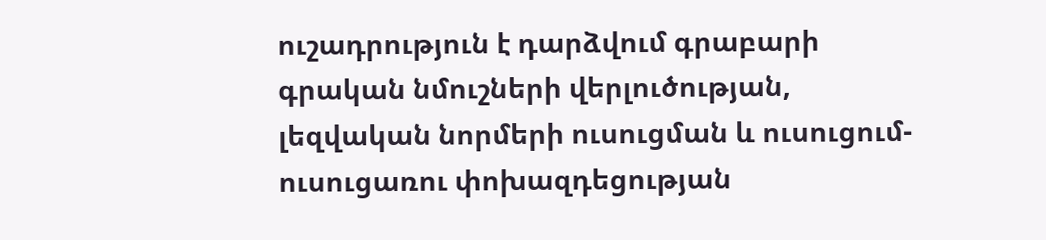ուշադրություն է դարձվում գրաբարի գրական նմուշների վերլուծության, լեզվական նորմերի ուսուցման և ուսուցում-ուսուցառու փոխազդեցության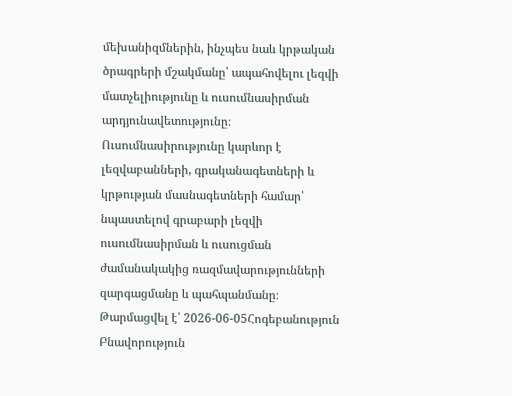մեխանիզմներին, ինչպես նաև կրթական ծրագրերի մշակմանը՝ ապահովելու լեզվի մատչելիությունը և ուսումնասիրման արդյունավետությունը։ Ուսումնասիրությունը կարևոր է լեզվաբանների, գրականագետների և կրթության մասնագետների համար՝ նպաստելով գրաբարի լեզվի ուսումնասիրման և ուսուցման ժամանակակից ռազմավարությունների զարգացմանը և պահպանմանը։
Թարմացվել է՝ 2026-06-05Հոգեբանություն
Բնավորություն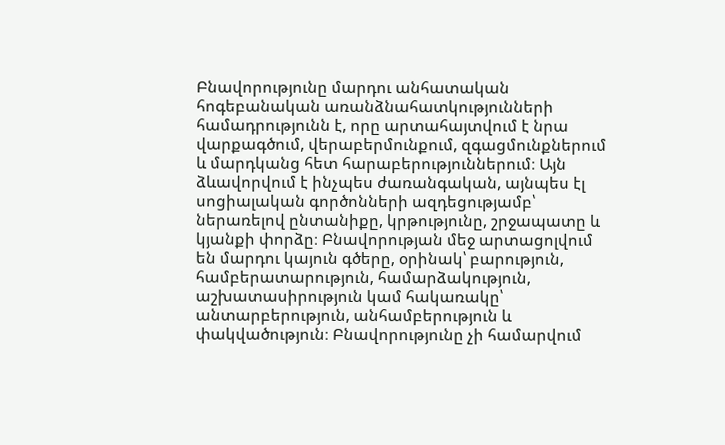Բնավորությունը մարդու անհատական հոգեբանական առանձնահատկությունների համադրությունն է, որը արտահայտվում է նրա վարքագծում, վերաբերմունքում, զգացմունքներում և մարդկանց հետ հարաբերություններում։ Այն ձևավորվում է ինչպես ժառանգական, այնպես էլ սոցիալական գործոնների ազդեցությամբ՝ ներառելով ընտանիքը, կրթությունը, շրջապատը և կյանքի փորձը։ Բնավորության մեջ արտացոլվում են մարդու կայուն գծերը, օրինակ՝ բարություն, համբերատարություն, համարձակություն, աշխատասիրություն կամ հակառակը՝ անտարբերություն, անհամբերություն և փակվածություն։ Բնավորությունը չի համարվում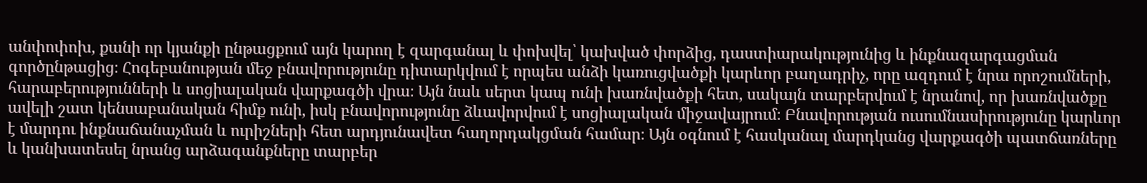անփոփոխ, քանի որ կյանքի ընթացքում այն կարող է զարգանալ և փոխվել՝ կախված փորձից, դաստիարակությունից և ինքնազարգացման գործընթացից։ Հոգեբանության մեջ բնավորությունը դիտարկվում է որպես անձի կառուցվածքի կարևոր բաղադրիչ, որը ազդում է նրա որոշումների, հարաբերությունների և սոցիալական վարքագծի վրա։ Այն նաև սերտ կապ ունի խառնվածքի հետ, սակայն տարբերվում է նրանով, որ խառնվածքը ավելի շատ կենսաբանական հիմք ունի, իսկ բնավորությունը ձևավորվում է սոցիալական միջավայրում։ Բնավորության ուսումնասիրությունը կարևոր է մարդու ինքնաճանաչման և ուրիշների հետ արդյունավետ հաղորդակցման համար։ Այն օգնում է հասկանալ մարդկանց վարքագծի պատճառները և կանխատեսել նրանց արձագանքները տարբեր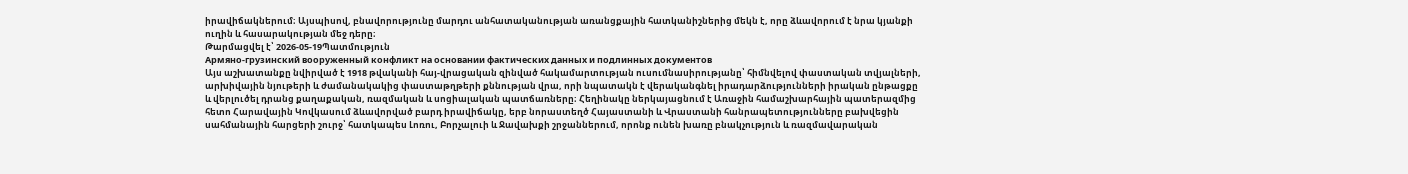իրավիճակներում։ Այսպիսով, բնավորությունը մարդու անհատականության առանցքային հատկանիշներից մեկն է, որը ձևավորում է նրա կյանքի ուղին և հասարակության մեջ դերը։
Թարմացվել է՝ 2026-05-19Պատմություն
Армяно-грузинский вооруженный конфликт на основании фактических данных и подлинных документов
Այս աշխատանքը նվիրված է 1918 թվականի հայ-վրացական զինված հակամարտության ուսումնասիրությանը՝ հիմնվելով փաստական տվյալների, արխիվային նյութերի և ժամանակակից փաստաթղթերի քննության վրա, որի նպատակն է վերականգնել իրադարձությունների իրական ընթացքը և վերլուծել դրանց քաղաքական, ռազմական և սոցիալական պատճառները։ Հեղինակը ներկայացնում է Առաջին համաշխարհային պատերազմից հետո Հարավային Կովկասում ձևավորված բարդ իրավիճակը, երբ նորաստեղծ Հայաստանի և Վրաստանի հանրապետությունները բախվեցին սահմանային հարցերի շուրջ՝ հատկապես Լոռու, Բորչալուի և Ջավախքի շրջաններում, որոնք ունեն խառը բնակչություն և ռազմավարական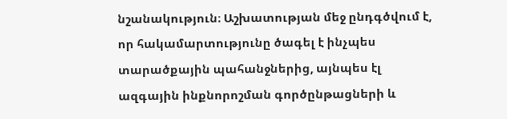նշանակություն։ Աշխատության մեջ ընդգծվում է, որ հակամարտությունը ծագել է ինչպես տարածքային պահանջներից, այնպես էլ ազգային ինքնորոշման գործընթացների և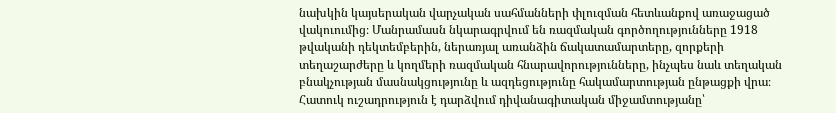նախկին կայսերական վարչական սահմանների փլուզման հետևանքով առաջացած վակուումից։ Մանրամասն նկարագրվում են ռազմական գործողությունները 1918 թվականի դեկտեմբերին, ներառյալ առանձին ճակատամարտերը, զորքերի տեղաշարժերը և կողմերի ռազմական հնարավորությունները, ինչպես նաև տեղական բնակչության մասնակցությունը և ազդեցությունը հակամարտության ընթացքի վրա։ Հատուկ ուշադրություն է դարձվում դիվանագիտական միջամտությանը՝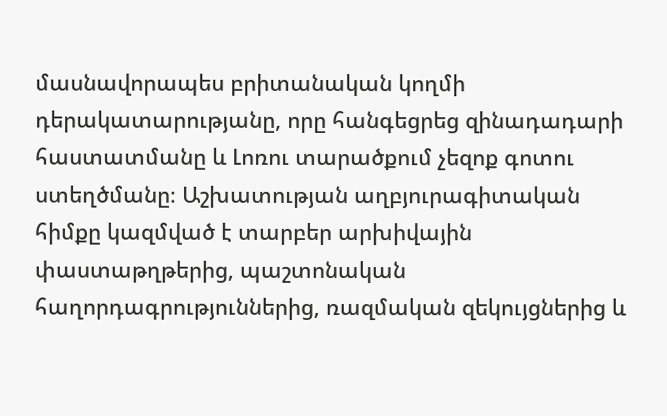մասնավորապես բրիտանական կողմի դերակատարությանը, որը հանգեցրեց զինադադարի հաստատմանը և Լոռու տարածքում չեզոք գոտու ստեղծմանը։ Աշխատության աղբյուրագիտական հիմքը կազմված է տարբեր արխիվային փաստաթղթերից, պաշտոնական հաղորդագրություններից, ռազմական զեկույցներից և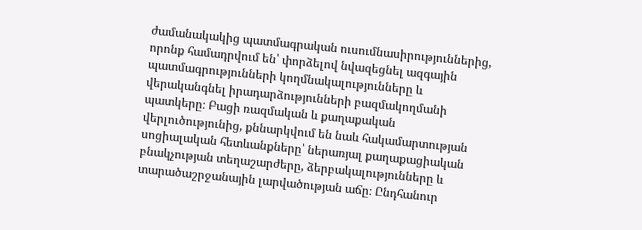ժամանակակից պատմագրական ուսումնասիրություններից, որոնք համադրվում են՝ փորձելով նվազեցնել ազգային պատմագրությունների կողմնակալությունները և վերականգնել իրադարձությունների բազմակողմանի պատկերը։ Բացի ռազմական և քաղաքական վերլուծությունից, քննարկվում են նաև հակամարտության սոցիալական հետևանքները՝ ներառյալ քաղաքացիական բնակչության տեղաշարժերը, ձերբակալությունները և տարածաշրջանային լարվածության աճը։ Ընդհանուր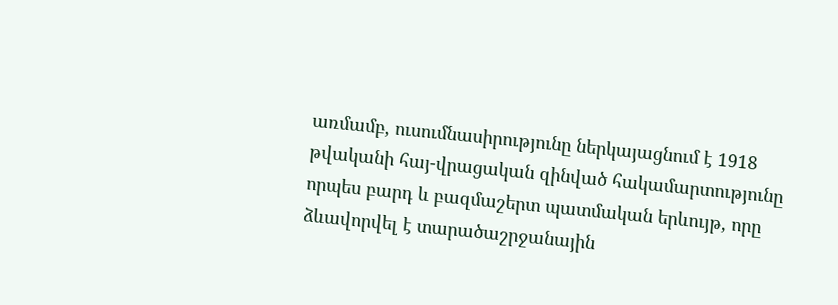առմամբ, ուսումնասիրությունը ներկայացնում է 1918 թվականի հայ-վրացական զինված հակամարտությունը որպես բարդ և բազմաշերտ պատմական երևույթ, որը ձևավորվել է տարածաշրջանային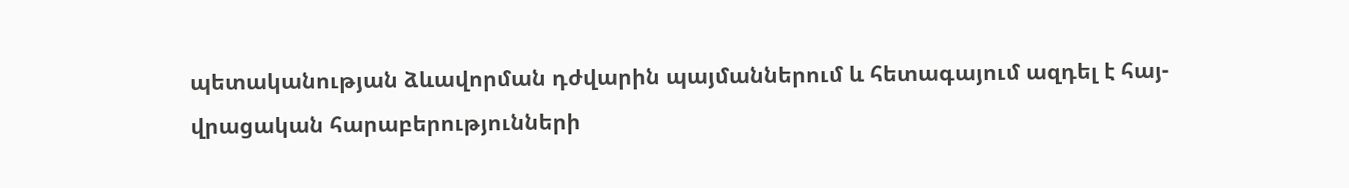պետականության ձևավորման դժվարին պայմաններում և հետագայում ազդել է հայ-վրացական հարաբերությունների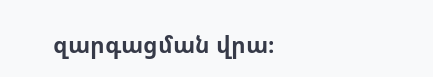զարգացման վրա։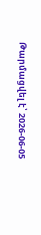Թարմացվել է՝ 2026-06-05